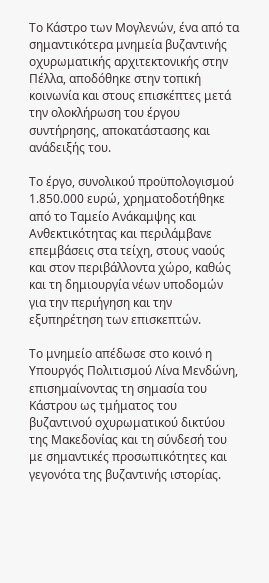Το Κάστρο των Μογλενών, ένα από τα σημαντικότερα μνημεία βυζαντινής οχυρωματικής αρχιτεκτονικής στην Πέλλα, αποδόθηκε στην τοπική κοινωνία και στους επισκέπτες μετά την ολοκλήρωση του έργου συντήρησης, αποκατάστασης και ανάδειξής του.

Το έργο, συνολικού προϋπολογισμού 1.850.000 ευρώ, χρηματοδοτήθηκε από το Ταμείο Ανάκαμψης και Ανθεκτικότητας και περιλάμβανε επεμβάσεις στα τείχη, στους ναούς και στον περιβάλλοντα χώρο, καθώς και τη δημιουργία νέων υποδομών για την περιήγηση και την εξυπηρέτηση των επισκεπτών.

Το μνημείο απέδωσε στο κοινό η Υπουργός Πολιτισμού Λίνα Μενδώνη, επισημαίνοντας τη σημασία του Κάστρου ως τμήματος του βυζαντινού οχυρωματικού δικτύου της Μακεδονίας και τη σύνδεσή του με σημαντικές προσωπικότητες και γεγονότα της βυζαντινής ιστορίας.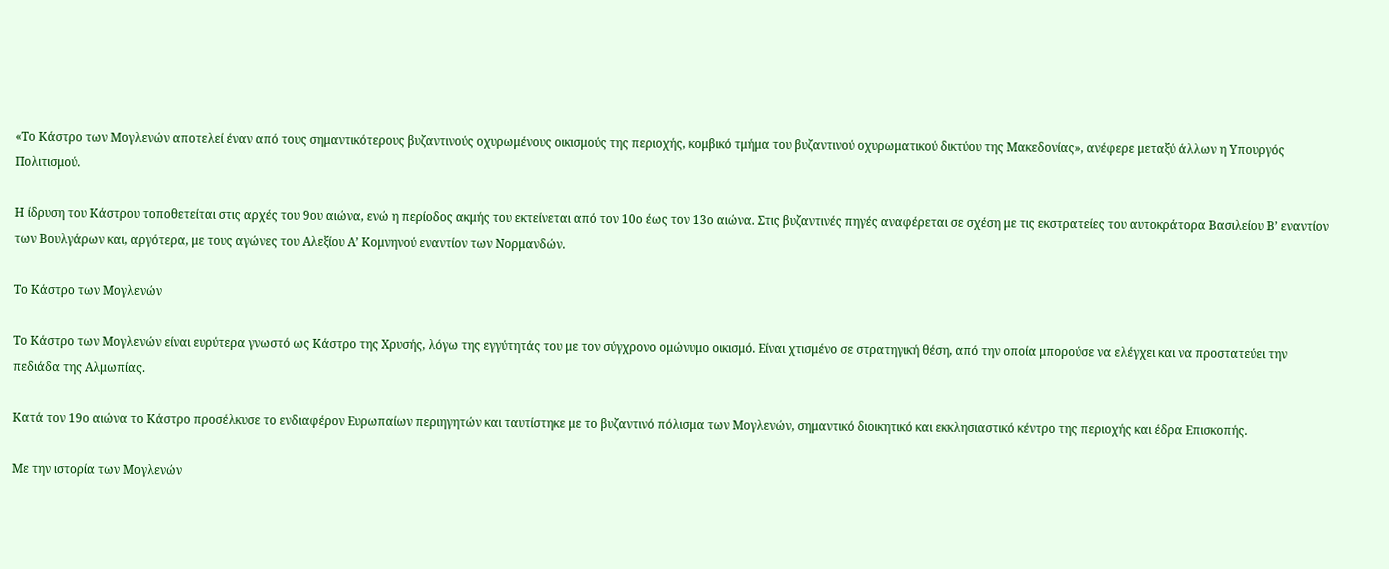«Το Κάστρο των Μογλενών αποτελεί έναν από τους σημαντικότερους βυζαντινούς οχυρωμένους οικισμούς της περιοχής, κομβικό τμήμα του βυζαντινού οχυρωματικού δικτύου της Μακεδονίας», ανέφερε μεταξύ άλλων η Υπουργός Πολιτισμού.

Η ίδρυση του Κάστρου τοποθετείται στις αρχές του 9ου αιώνα, ενώ η περίοδος ακμής του εκτείνεται από τον 10ο έως τον 13ο αιώνα. Στις βυζαντινές πηγές αναφέρεται σε σχέση με τις εκστρατείες του αυτοκράτορα Βασιλείου Β’ εναντίον των Βουλγάρων και, αργότερα, με τους αγώνες του Αλεξίου Α’ Κομνηνού εναντίον των Νορμανδών.

Το Κάστρο των Μογλενών

Το Κάστρο των Μογλενών είναι ευρύτερα γνωστό ως Κάστρο της Χρυσής, λόγω της εγγύτητάς του με τον σύγχρονο ομώνυμο οικισμό. Είναι χτισμένο σε στρατηγική θέση, από την οποία μπορούσε να ελέγχει και να προστατεύει την πεδιάδα της Αλμωπίας.

Κατά τον 19ο αιώνα το Κάστρο προσέλκυσε το ενδιαφέρον Ευρωπαίων περιηγητών και ταυτίστηκε με το βυζαντινό πόλισμα των Μογλενών, σημαντικό διοικητικό και εκκλησιαστικό κέντρο της περιοχής και έδρα Επισκοπής.

Με την ιστορία των Μογλενών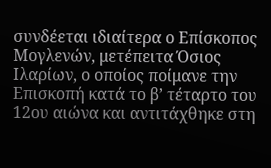συνδέεται ιδιαίτερα ο Επίσκοπος Μογλενών, μετέπειτα Όσιος Ιλαρίων, ο οποίος ποίμανε την Επισκοπή κατά το β’ τέταρτο του 12ου αιώνα και αντιτάχθηκε στη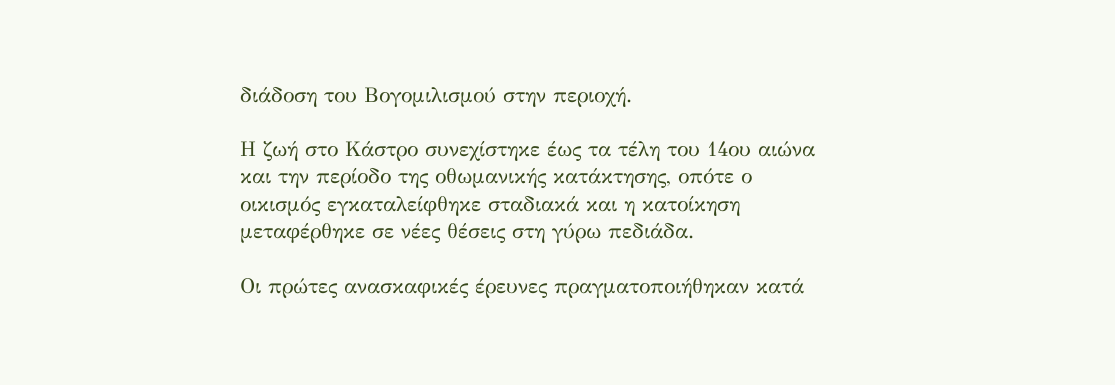διάδοση του Βογομιλισμού στην περιοχή.

Η ζωή στο Κάστρο συνεχίστηκε έως τα τέλη του 14ου αιώνα και την περίοδο της οθωμανικής κατάκτησης, οπότε ο οικισμός εγκαταλείφθηκε σταδιακά και η κατοίκηση μεταφέρθηκε σε νέες θέσεις στη γύρω πεδιάδα.

Οι πρώτες ανασκαφικές έρευνες πραγματοποιήθηκαν κατά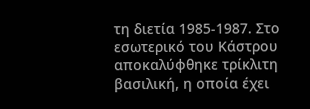τη διετία 1985-1987. Στο εσωτερικό του Κάστρου αποκαλύφθηκε τρίκλιτη βασιλική, η οποία έχει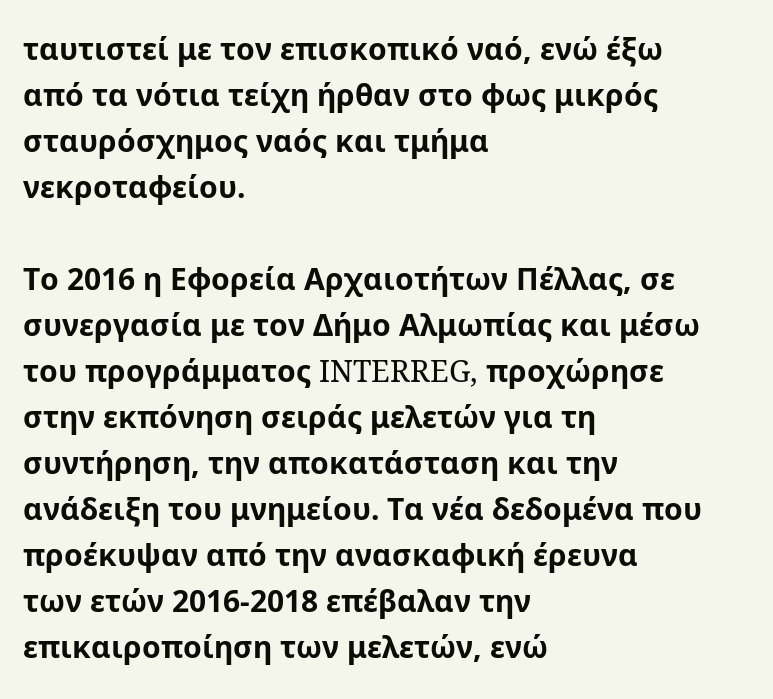ταυτιστεί με τον επισκοπικό ναό, ενώ έξω από τα νότια τείχη ήρθαν στο φως μικρός σταυρόσχημος ναός και τμήμα νεκροταφείου.

Το 2016 η Εφορεία Αρχαιοτήτων Πέλλας, σε συνεργασία με τον Δήμο Αλμωπίας και μέσω του προγράμματος INTERREG, προχώρησε στην εκπόνηση σειράς μελετών για τη συντήρηση, την αποκατάσταση και την ανάδειξη του μνημείου. Τα νέα δεδομένα που προέκυψαν από την ανασκαφική έρευνα των ετών 2016-2018 επέβαλαν την επικαιροποίηση των μελετών, ενώ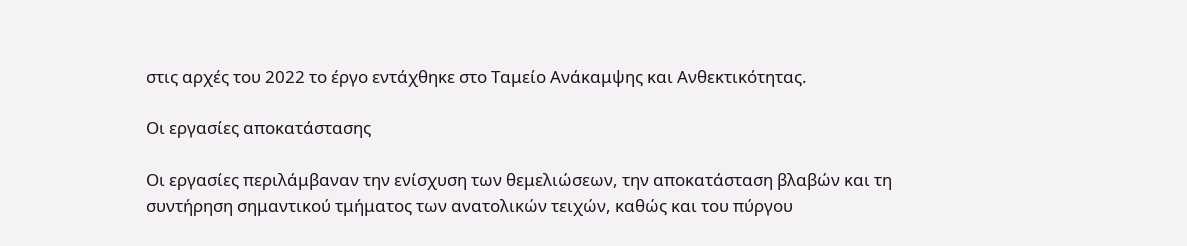στις αρχές του 2022 το έργο εντάχθηκε στο Ταμείο Ανάκαμψης και Ανθεκτικότητας.

Οι εργασίες αποκατάστασης

Οι εργασίες περιλάμβαναν την ενίσχυση των θεμελιώσεων, την αποκατάσταση βλαβών και τη συντήρηση σημαντικού τμήματος των ανατολικών τειχών, καθώς και του πύργου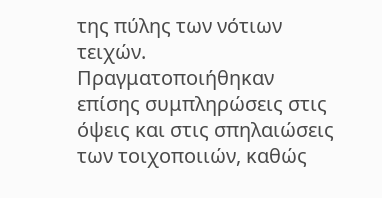της πύλης των νότιων τειχών. Πραγματοποιήθηκαν επίσης συμπληρώσεις στις όψεις και στις σπηλαιώσεις των τοιχοποιιών, καθώς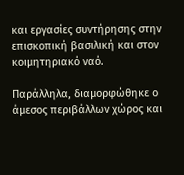και εργασίες συντήρησης στην επισκοπική βασιλική και στον κοιμητηριακό ναό.

Παράλληλα, διαμορφώθηκε ο άμεσος περιβάλλων χώρος και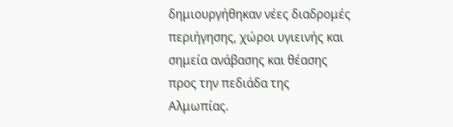δημιουργήθηκαν νέες διαδρομές περιήγησης, χώροι υγιεινής και σημεία ανάβασης και θέασης προς την πεδιάδα της Αλμωπίας.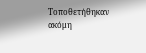Τοποθετήθηκαν ακόμη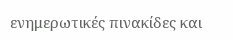ενημερωτικές πινακίδες και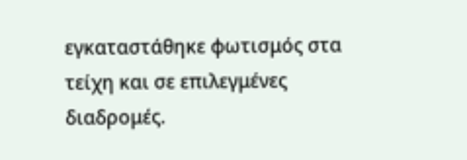εγκαταστάθηκε φωτισμός στα τείχη και σε επιλεγμένες διαδρομές.